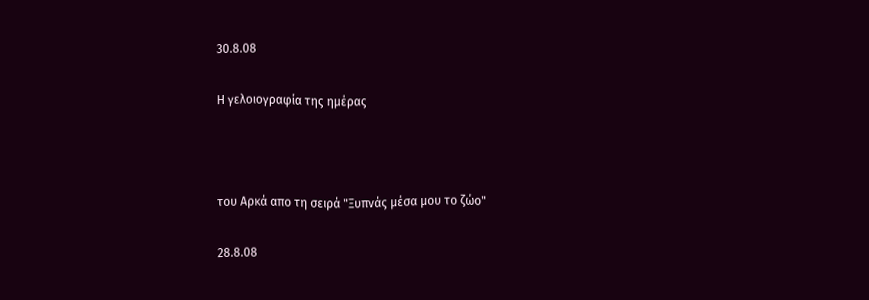30.8.08

Η γελοιογραφία της ημέρας



του Αρκά απο τη σειρά "Ξυπνάς μέσα μου το ζώο"

28.8.08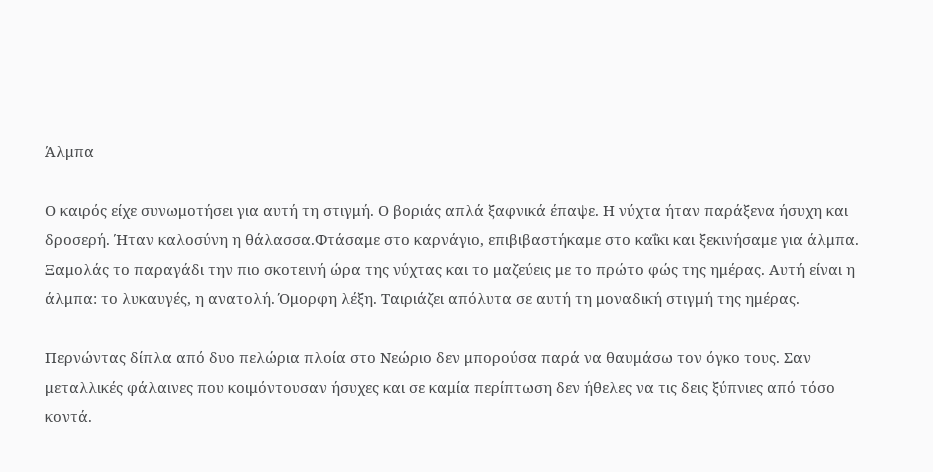Άλμπα

Ο καιρός είχε συνωμοτήσει για αυτή τη στιγμή. Ο βοριάς απλά ξαφνικά έπαψε. Η νύχτα ήταν παράξενα ήσυχη και δροσερή. Ήταν καλοσύνη η θάλασσα.Φτάσαμε στο καρνάγιο, επιβιβαστήκαμε στο καΐκι και ξεκινήσαμε για άλμπα.
Ξαμολάς το παραγάδι την πιο σκοτεινή ώρα της νύχτας και το μαζεύεις με το πρώτο φώς της ημέρας. Αυτή είναι η άλμπα: το λυκαυγές, η ανατολή. Όμορφη λέξη. Ταιριάζει απόλυτα σε αυτή τη μοναδική στιγμή της ημέρας.

Περνώντας δίπλα από δυο πελώρια πλοία στο Νεώριο δεν μπορούσα παρά να θαυμάσω τον όγκο τους. Σαν μεταλλικές φάλαινες που κοιμόντουσαν ήσυχες και σε καμία περίπτωση δεν ήθελες να τις δεις ξύπνιες από τόσο κοντά.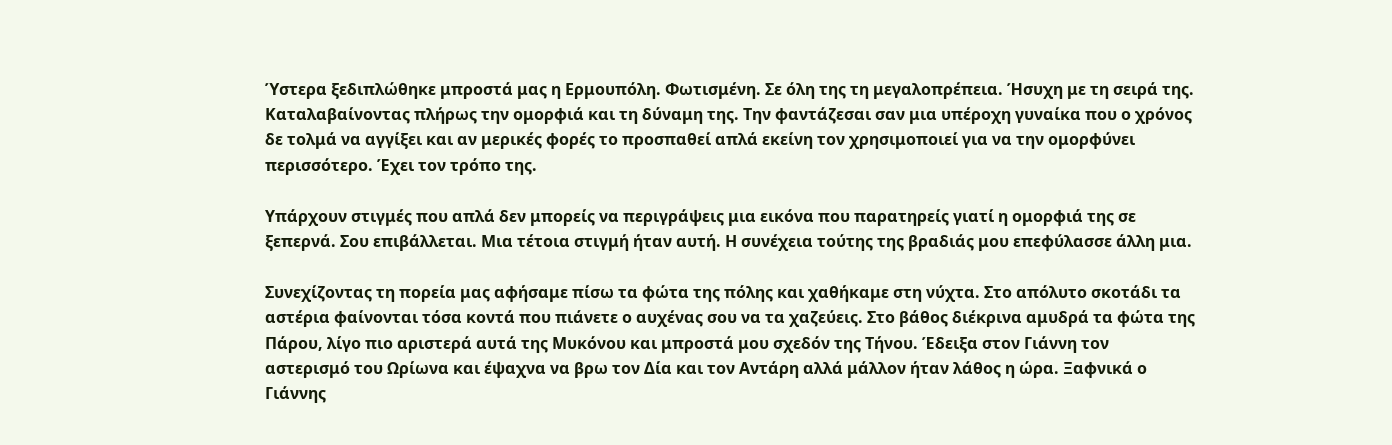Ύστερα ξεδιπλώθηκε μπροστά μας η Ερμουπόλη. Φωτισμένη. Σε όλη της τη μεγαλοπρέπεια. Ήσυχη με τη σειρά της. Καταλαβαίνοντας πλήρως την ομορφιά και τη δύναμη της. Tην φαντάζεσαι σαν μια υπέροχη γυναίκα που ο χρόνος δε τολμά να αγγίξει και αν μερικές φορές το προσπαθεί απλά εκείνη τον χρησιμοποιεί για να την ομορφύνει περισσότερο. Έχει τον τρόπο της.

Υπάρχουν στιγμές που απλά δεν μπορείς να περιγράψεις μια εικόνα που παρατηρείς γιατί η ομορφιά της σε ξεπερνά. Σου επιβάλλεται. Μια τέτοια στιγμή ήταν αυτή. Η συνέχεια τούτης της βραδιάς μου επεφύλασσε άλλη μια.

Συνεχίζοντας τη πορεία μας αφήσαμε πίσω τα φώτα της πόλης και χαθήκαμε στη νύχτα. Στο απόλυτο σκοτάδι τα αστέρια φαίνονται τόσα κοντά που πιάνετε ο αυχένας σου να τα χαζεύεις. Στο βάθος διέκρινα αμυδρά τα φώτα της Πάρου, λίγο πιο αριστερά αυτά της Μυκόνου και μπροστά μου σχεδόν της Τήνου. Έδειξα στον Γιάννη τον αστερισμό του Ωρίωνα και έψαχνα να βρω τον Δία και τον Αντάρη αλλά μάλλον ήταν λάθος η ώρα. Ξαφνικά ο Γιάννης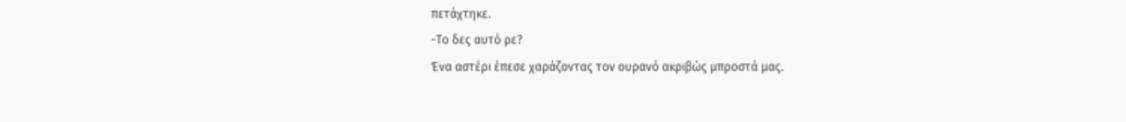πετάχτηκε.
-Το δες αυτό ρε?
Ένα αστέρι έπεσε χαράζοντας τον ουρανό ακριβώς μπροστά μας.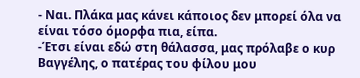- Ναι. Πλάκα μας κάνει κάποιος δεν μπορεί όλα να είναι τόσο όμορφα πια, είπα.
-Έτσι είναι εδώ στη θάλασσα, μας πρόλαβε ο κυρ Βαγγέλης, ο πατέρας του φίλου μου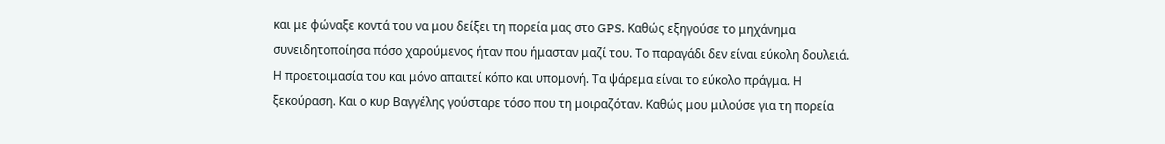και με φώναξε κοντά του να μου δείξει τη πορεία μας στο GPS. Καθώς εξηγούσε το μηχάνημα συνειδητοποίησα πόσο χαρούμενος ήταν που ήμασταν μαζί του. Το παραγάδι δεν είναι εύκολη δουλειά. Η προετοιμασία του και μόνο απαιτεί κόπο και υπομονή. Τα ψάρεμα είναι το εύκολο πράγμα. Η ξεκούραση. Και ο κυρ Βαγγέλης γούσταρε τόσο που τη μοιραζόταν. Καθώς μου μιλούσε για τη πορεία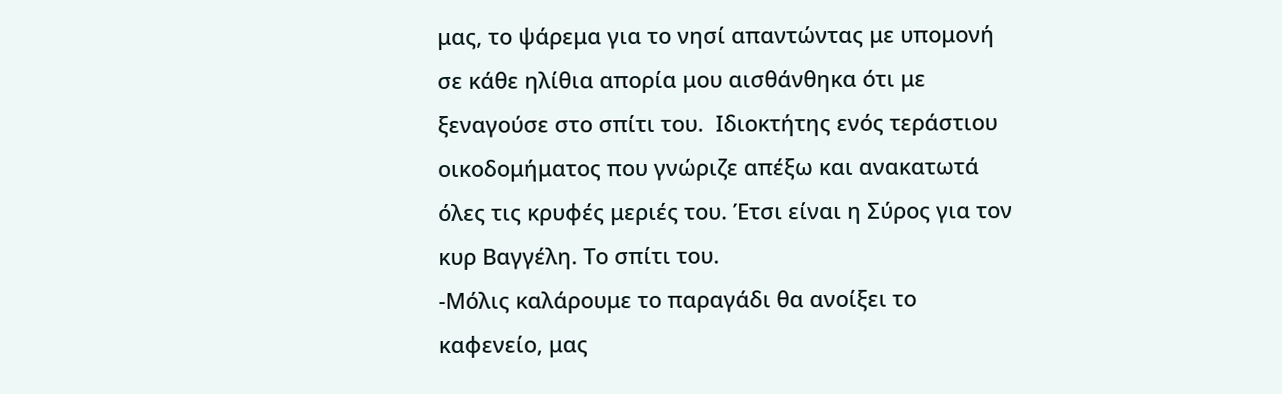μας, το ψάρεμα για το νησί απαντώντας με υπομονή σε κάθε ηλίθια απορία μου αισθάνθηκα ότι με ξεναγούσε στο σπίτι του.  Ιδιοκτήτης ενός τεράστιου οικοδομήματος που γνώριζε απέξω και ανακατωτά όλες τις κρυφές μεριές του. Έτσι είναι η Σύρος για τον κυρ Βαγγέλη. Το σπίτι του.
-Μόλις καλάρουμε το παραγάδι θα ανοίξει το καφενείο, μας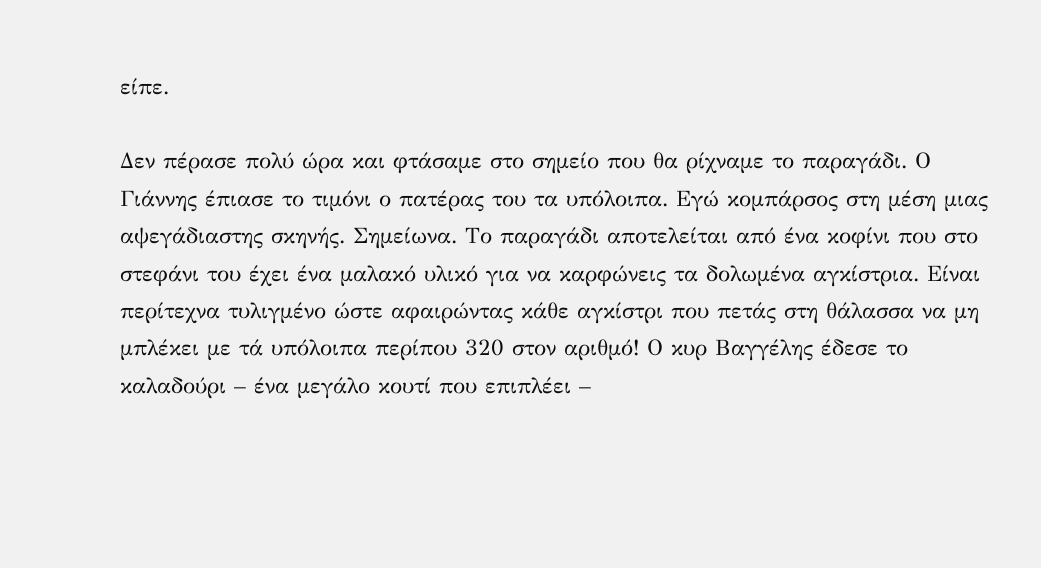είπε.

Δεν πέρασε πολύ ώρα και φτάσαμε στο σημείο που θα ρίχναμε το παραγάδι. Ο Γιάννης έπιασε το τιμόνι ο πατέρας του τα υπόλοιπα. Εγώ κομπάρσος στη μέση μιας αψεγάδιαστης σκηνής. Σημείωνα. Το παραγάδι αποτελείται από ένα κοφίνι που στο στεφάνι του έχει ένα μαλακό υλικό για να καρφώνεις τα δολωμένα αγκίστρια. Είναι περίτεχνα τυλιγμένο ώστε αφαιρώντας κάθε αγκίστρι που πετάς στη θάλασσα να μη μπλέκει με τά υπόλοιπα περίπου 320 στον αριθμό! Ο κυρ Βαγγέλης έδεσε το καλαδούρι – ένα μεγάλο κουτί που επιπλέει –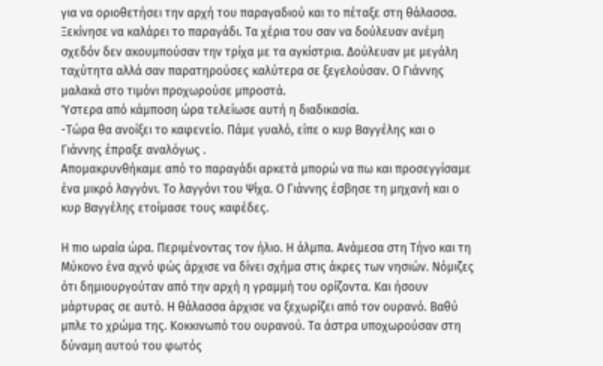για να οριοθετήσει την αρχή του παραγαδιού και το πέταξε στη θάλασσα. Ξεκίνησε να καλάρει το παραγάδι. Τα χέρια του σαν να δούλευαν ανέμη σχεδόν δεν ακουμπούσαν την τρίχα με τα αγκίστρια. Δούλευαν με μεγάλη ταχύτητα αλλά σαν παρατηρούσες καλύτερα σε ξεγελούσαν. Ο Γιάννης μαλακά στο τιμόνι προχωρούσε μπροστά.
Ύστερα από κάμποση ώρα τελείωσε αυτή η διαδικασία.
-Τώρα θα ανοίξει το καφενείο. Πάμε γυαλό, είπε ο κυρ Βαγγέλης και ο Γιάννης έπραξε αναλόγως .
Απομακρυνθήκαμε από το παραγάδι αρκετά μπορώ να πω και προσεγγίσαμε ένα μικρό λαγγόνι. Το λαγγόνι του Ψίχα. Ο Γιάννης έσβησε τη μηχανή και ο κυρ Βαγγέλης ετοίμασε τους καφέδες.

Η πιο ωραία ώρα. Περιμένοντας τον ήλιο. Η άλμπα. Ανάμεσα στη Τήνο και τη Μύκονο ένα αχνό φώς άρχισε να δίνει σχήμα στις άκρες των νησιών. Νόμιζες ότι δημιουργούταν από την αρχή η γραμμή του ορίζοντα. Και ήσουν μάρτυρας σε αυτό. Η θάλασσα άρχισε να ξεχωρίζει από τον ουρανό. Βαθύ μπλε το χρώμα της. Κοκκινωπό του ουρανού. Τα άστρα υποχωρούσαν στη δύναμη αυτού του φωτός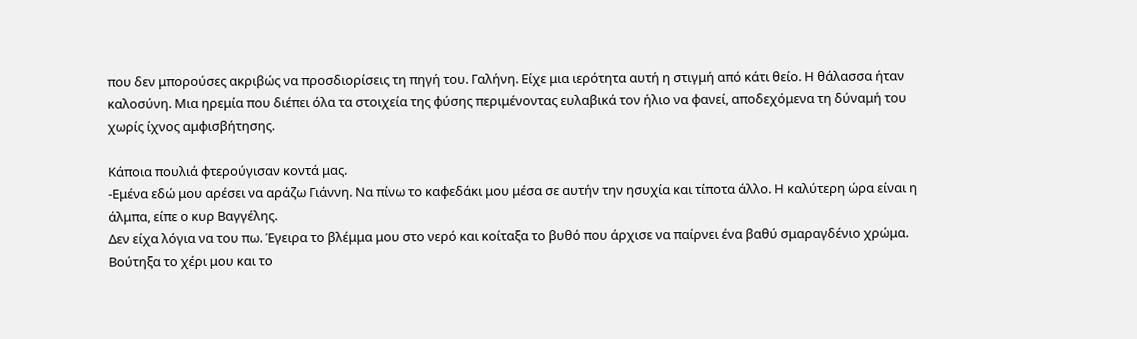που δεν μπορούσες ακριβώς να προσδιορίσεις τη πηγή του. Γαλήνη. Είχε μια ιερότητα αυτή η στιγμή από κάτι θείο. Η θάλασσα ήταν καλοσύνη. Μια ηρεμία που διέπει όλα τα στοιχεία της φύσης περιμένοντας ευλαβικά τον ήλιο να φανεί, αποδεχόμενα τη δύναμή του χωρίς ίχνος αμφισβήτησης.

Κάποια πουλιά φτερούγισαν κοντά μας.
-Εμένα εδώ μου αρέσει να αράζω Γιάννη. Να πίνω το καφεδάκι μου μέσα σε αυτήν την ησυχία και τίποτα άλλο. Η καλύτερη ώρα είναι η άλμπα, είπε ο κυρ Βαγγέλης.
Δεν είχα λόγια να του πω. Έγειρα το βλέμμα μου στο νερό και κοίταξα το βυθό που άρχισε να παίρνει ένα βαθύ σμαραγδένιο χρώμα. Βούτηξα το χέρι μου και το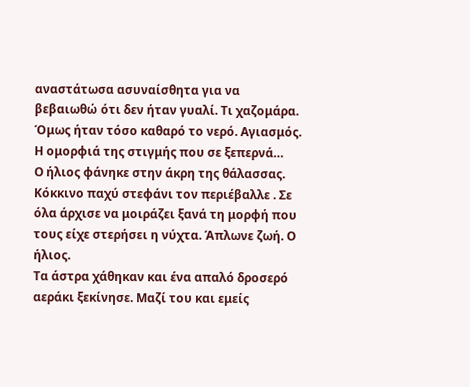αναστάτωσα ασυναίσθητα για να βεβαιωθώ ότι δεν ήταν γυαλί. Τι χαζομάρα. Όμως ήταν τόσο καθαρό το νερό. Αγιασμός.
Η ομορφιά της στιγμής που σε ξεπερνά…
Ο ήλιος φάνηκε στην άκρη της θάλασσας. Κόκκινο παχύ στεφάνι τον περιέβαλλε . Σε όλα άρχισε να μοιράζει ξανά τη μορφή που τους είχε στερήσει η νύχτα. Άπλωνε ζωή. Ο ήλιος.
Τα άστρα χάθηκαν και ένα απαλό δροσερό αεράκι ξεκίνησε. Μαζί του και εμείς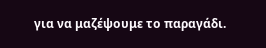για να μαζέψουμε το παραγάδι.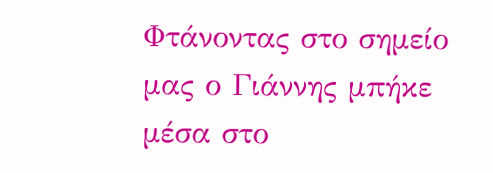Φτάνοντας στο σημείο μας ο Γιάννης μπήκε μέσα στο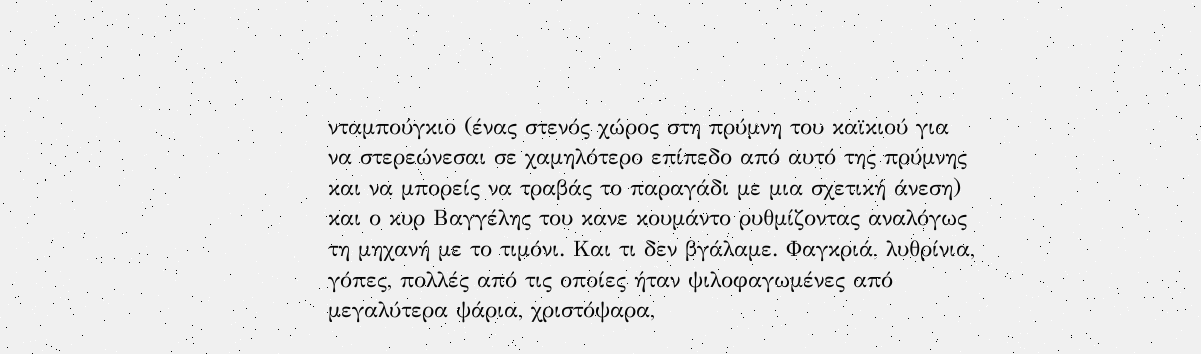νταμπούγκιο (ένας στενός χώρος στη πρύμνη του καϊκιού για να στερεώνεσαι σε χαμηλότερο επίπεδο από αυτό της πρύμνης και να μπορείς να τραβάς το παραγάδι με μια σχετική άνεση) και ο κυρ Βαγγέλης του κανε κουμάντο ρυθμίζοντας αναλόγως τη μηχανή με το τιμόνι. Και τι δεν βγάλαμε. Φαγκριά, λυθρίνια, γόπες, πολλές από τις οποίες ήταν ψιλοφαγωμένες από μεγαλύτερα ψάρια, χριστόψαρα,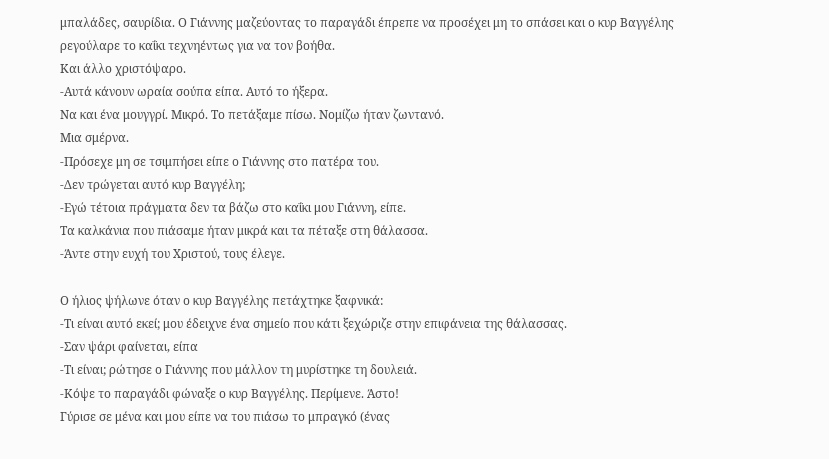μπαλάδες, σαυρίδια. Ο Γιάννης μαζεύοντας το παραγάδι έπρεπε να προσέχει μη το σπάσει και ο κυρ Βαγγέλης ρεγούλαρε το καΐκι τεχνηέντως για να τον βοήθα.
Και άλλο χριστόψαρο.
-Αυτά κάνουν ωραία σούπα είπα. Αυτό το ήξερα.
Να και ένα μουγγρί. Μικρό. Το πετάξαμε πίσω. Νομίζω ήταν ζωντανό.
Μια σμέρνα.
-Πρόσεχε μη σε τσιμπήσει είπε ο Γιάννης στο πατέρα του.
-Δεν τρώγεται αυτό κυρ Βαγγέλη;
-Εγώ τέτοια πράγματα δεν τα βάζω στο καΐκι μου Γιάννη, είπε.
Τα καλκάνια που πιάσαμε ήταν μικρά και τα πέταξε στη θάλασσα.
-Άντε στην ευχή του Χριστού, τους έλεγε.

Ο ήλιος ψήλωνε όταν ο κυρ Βαγγέλης πετάχτηκε ξαφνικά:
-Τι είναι αυτό εκεί; μου έδειχνε ένα σημείο που κάτι ξεχώριζε στην επιφάνεια της θάλασσας.
-Σαν ψάρι φαίνεται, είπα
-Τι είναι; ρώτησε ο Γιάννης που μάλλον τη μυρίστηκε τη δουλειά.
-Κόψε το παραγάδι φώναξε ο κυρ Βαγγέλης. Περίμενε. Άστο!
Γύρισε σε μένα και μου είπε να του πιάσω το μπραγκό (ένας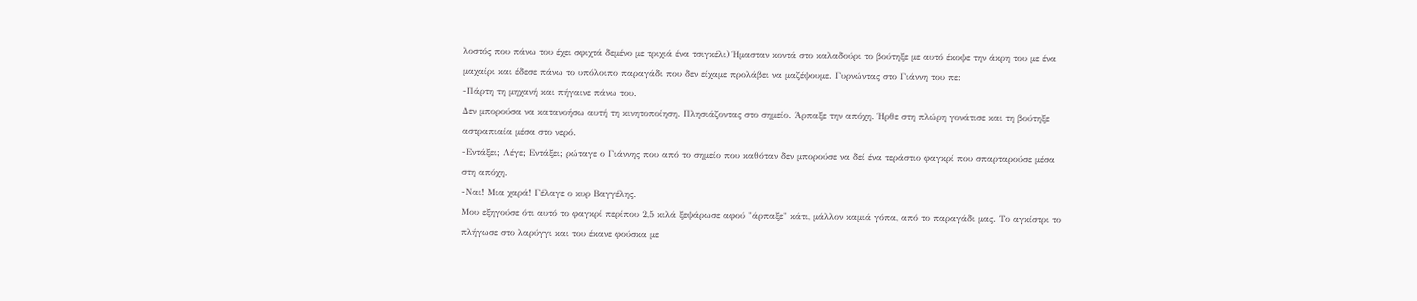λοστός που πάνω του έχει σφιχτά δεμένο με τριχιά ένα τσιγκέλι) Ήμασταν κοντά στο καλαδούρι το βούτηξε με αυτό έκοψε την άκρη του με ένα μαχαίρι και έδεσε πάνω το υπόλοιπο παραγάδι που δεν είχαμε προλάβει να μαζέψουμε. Γυρνώντας στο Γιάννη του πε:
-Πάρτη τη μηχανή και πήγαινε πάνω του.
Δεν μπορούσα να κατανοήσω αυτή τη κινητοποίηση. Πλησιάζοντας στο σημείο. Άρπαξε την απόχη. Ήρθε στη πλώρη γονάτισε και τη βούτηξε αστραπιαία μέσα στο νερό.
-Εντάξει; Λέγε; Εντάξει; ρώταγε ο Γιάννης που από το σημείο που καθόταν δεν μπορούσε να δεί ένα τεράστιο φαγκρί που σπαρταρούσε μέσα στη απόχη.
-Ναι! Μια χαρά! Γέλαγε ο κυρ Βαγγέλης.
Μου εξηγούσε ότι αυτό το φαγκρί περίπου 2,5 κιλά ξεψάρωσε αφού "άρπαξε" κάτι, μάλλον καμιά γόπα, από το παραγάδι μας. Το αγκίστρι το πλήγωσε στο λαρύγγι και του έκανε φούσκα με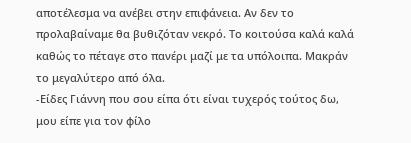αποτέλεσμα να ανέβει στην επιφάνεια. Αν δεν το προλαβαίναμε θα βυθιζόταν νεκρό. Το κοιτούσα καλά καλά καθώς το πέταγε στο πανέρι μαζί με τα υπόλοιπα. Μακράν το μεγαλύτερο από όλα.
-Είδες Γιάννη που σου είπα ότι είναι τυχερός τούτος δω, μου είπε για τον φίλο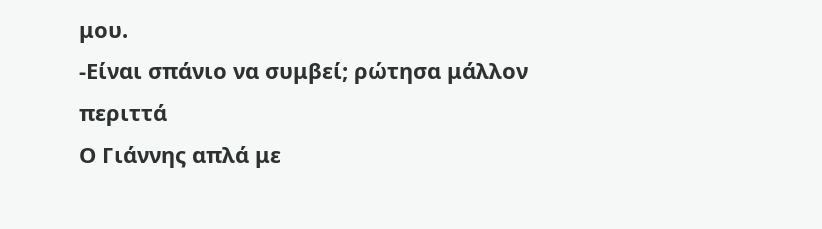μου.
-Είναι σπάνιο να συμβεί; ρώτησα μάλλον περιττά
Ο Γιάννης απλά με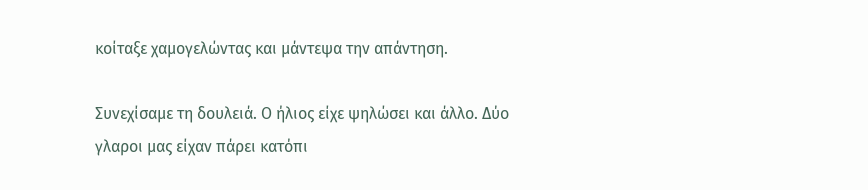κοίταξε χαμογελώντας και μάντεψα την απάντηση.

Συνεχίσαμε τη δουλειά. Ο ήλιος είχε ψηλώσει και άλλο. Δύο γλαροι μας είχαν πάρει κατόπι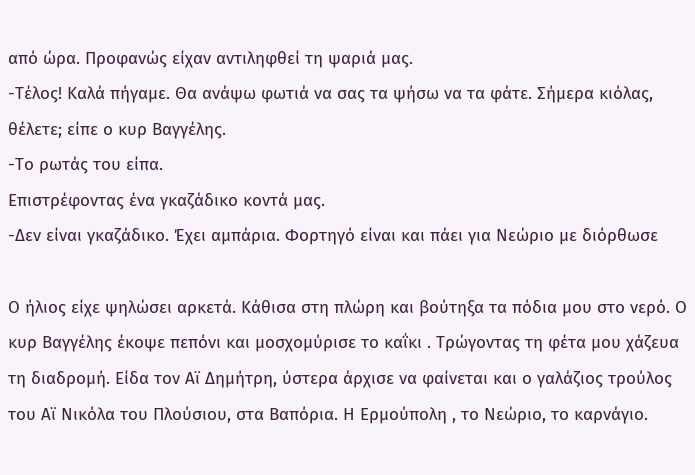από ώρα. Προφανώς είχαν αντιληφθεί τη ψαριά μας.
-Τέλος! Καλά πήγαμε. Θα ανάψω φωτιά να σας τα ψήσω να τα φάτε. Σήμερα κιόλας, θέλετε; είπε ο κυρ Βαγγέλης.
-Το ρωτάς του είπα.
Επιστρέφοντας ένα γκαζάδικο κοντά μας.
-Δεν είναι γκαζάδικο. Έχει αμπάρια. Φορτηγό είναι και πάει για Νεώριο με διόρθωσε

Ο ήλιος είχε ψηλώσει αρκετά. Κάθισα στη πλώρη και βούτηξα τα πόδια μου στο νερό. Ο κυρ Βαγγέλης έκοψε πεπόνι και μοσχομύρισε το καΐκι . Τρώγοντας τη φέτα μου χάζευα τη διαδρομή. Είδα τον Αϊ Δημήτρη, ύστερα άρχισε να φαίνεται και ο γαλάζιος τρούλος του Αϊ Νικόλα του Πλούσιου, στα Βαπόρια. Η Ερμούπολη , το Νεώριο, το καρνάγιο.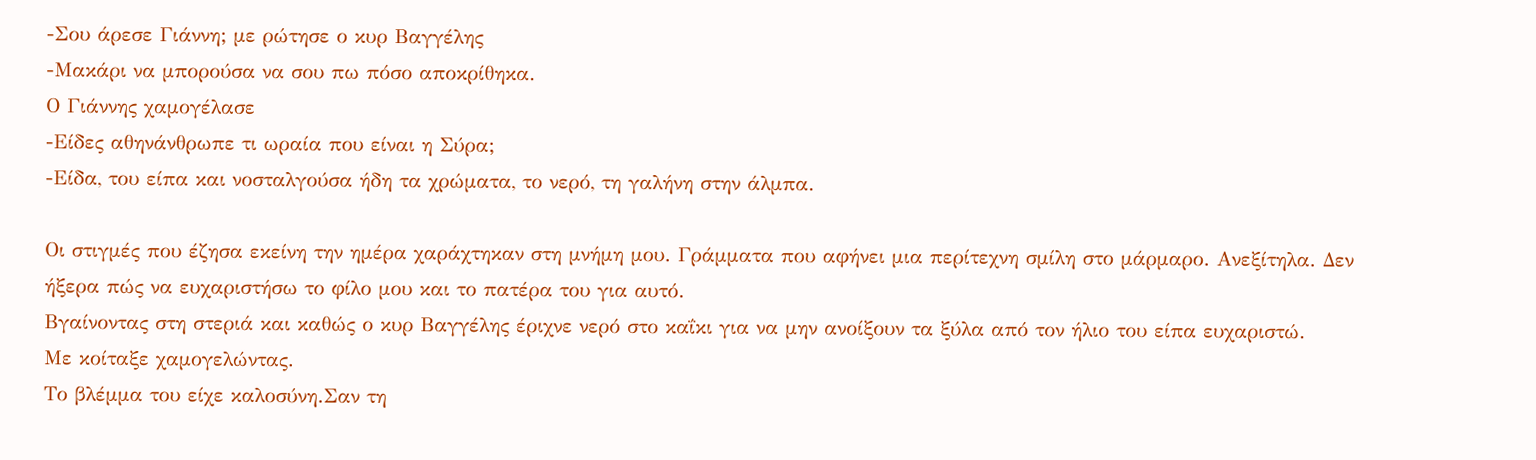-Σου άρεσε Γιάννη; με ρώτησε ο κυρ Βαγγέλης
-Μακάρι να μπορούσα να σου πω πόσο αποκρίθηκα.
Ο Γιάννης χαμογέλασε
-Είδες αθηνάνθρωπε τι ωραία που είναι η Σύρα;
-Είδα, του είπα και νοσταλγούσα ήδη τα χρώματα, το νερό, τη γαλήνη στην άλμπα.

Οι στιγμές που έζησα εκείνη την ημέρα χαράχτηκαν στη μνήμη μου. Γράμματα που αφήνει μια περίτεχνη σμίλη στο μάρμαρο. Ανεξίτηλα. Δεν ήξερα πώς να ευχαριστήσω το φίλο μου και το πατέρα του για αυτό.
Βγαίνοντας στη στεριά και καθώς ο κυρ Βαγγέλης έριχνε νερό στο καΐκι για να μην ανοίξουν τα ξύλα από τον ήλιο του είπα ευχαριστώ.
Με κοίταξε χαμογελώντας.
Το βλέμμα του είχε καλοσύνη.Σαν τη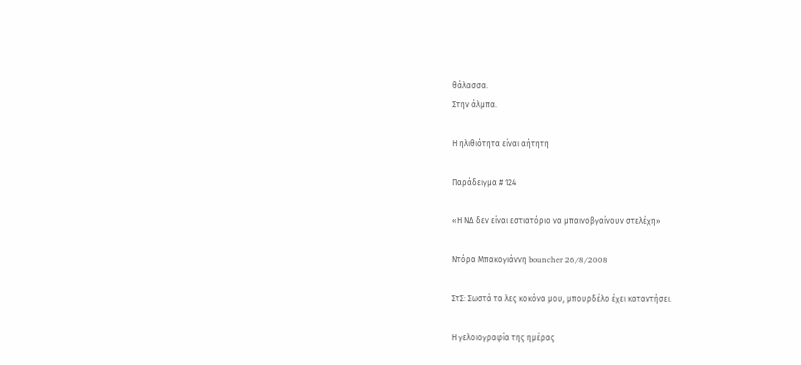θάλασσα.
Στην άλμπα.

Η ηλιθιότητα είναι αήτητη

Παράδειγμα # 124

«Η ΝΔ δεν είναι εστιατόριο να μπαινοβγαίνουν στελέχη»

Ντόρα Μπακογιάννη bouncher 26/8/2008

ΣτΣ: Σωστά τα λες κοκόνα μου, μπουρδέλο έχει καταντήσει.

Η γελοιογραφία της ημέρας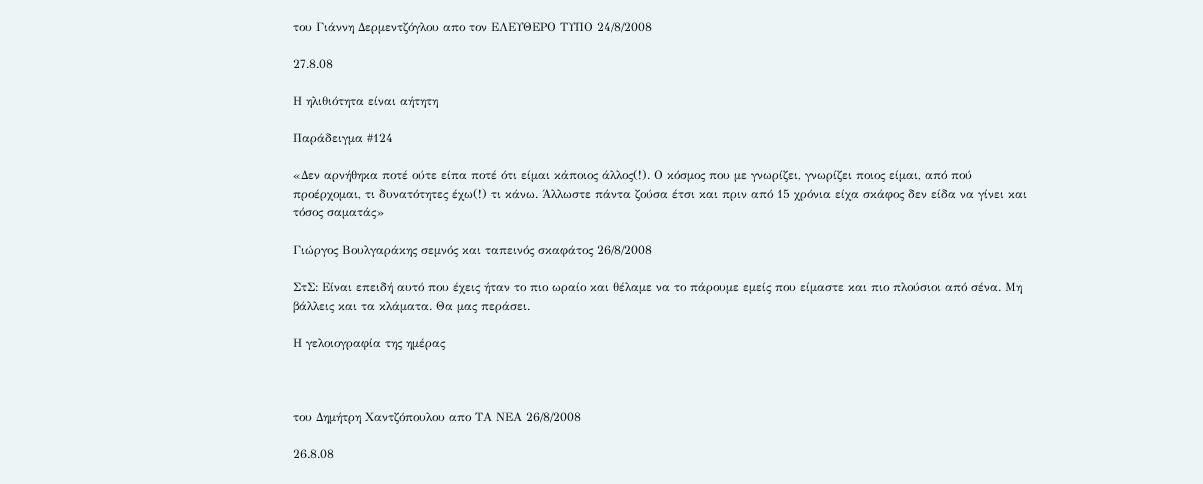του Γιάννη Δερμεντζόγλου απο τον ΕΛΕΥΘΕΡΟ ΤΥΠΟ 24/8/2008

27.8.08

Η ηλιθιότητα είναι αήτητη

Παράδειγμα #124

«Δεν αρνήθηκα ποτέ ούτε είπα ποτέ ότι είμαι κάποιος άλλος(!). Ο κόσμος που με γνωρίζει, γνωρίζει ποιος είμαι, από πού προέρχομαι, τι δυνατότητες έχω(!) τι κάνω. Άλλωστε πάντα ζούσα έτσι και πριν από 15 χρόνια είχα σκάφος δεν είδα να γίνει και τόσος σαματάς»

Γιώργος Βουλγαράκης σεμνός και ταπεινός σκαφάτος 26/8/2008

ΣτΣ: Είναι επειδή αυτό που έχεις ήταν το πιο ωραίο και θέλαμε να το πάρουμε εμείς που είμαστε και πιο πλούσιοι από σένα. Μη βάλλεις και τα κλάματα. Θα μας περάσει.

Η γελοιογραφία της ημέρας



του Δημήτρη Χαντζόπουλου απο ΤΑ ΝΕΑ 26/8/2008

26.8.08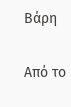Βάρη

Από το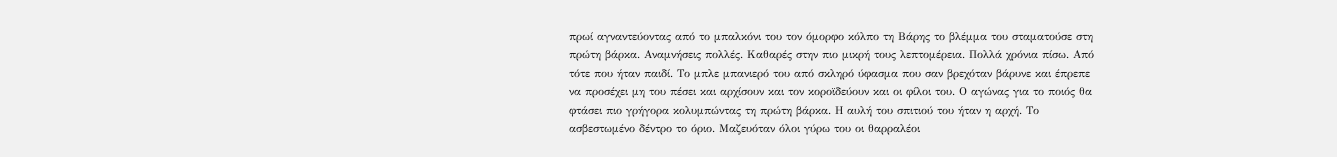πρωί αγναντεύοντας από το μπαλκόνι του τον όμορφο κόλπο τη Βάρης το βλέμμα του σταματούσε στη πρώτη βάρκα. Αναμνήσεις πολλές. Καθαρές στην πιο μικρή τους λεπτομέρεια. Πολλά χρόνια πίσω. Από τότε που ήταν παιδί. Το μπλε μπανιερό του από σκληρό ύφασμα που σαν βρεχόταν βάρυνε και έπρεπε να προσέχει μη του πέσει και αρχίσουν και τον κοροϊδεύουν και οι φίλοι του. Ο αγώνας για το ποιός θα φτάσει πιο γρήγορα κολυμπώντας τη πρώτη βάρκα. Η αυλή του σπιτιού του ήταν η αρχή. Το ασβεστωμένο δέντρο το όριο. Μαζευόταν όλοι γύρω του οι θαρραλέοι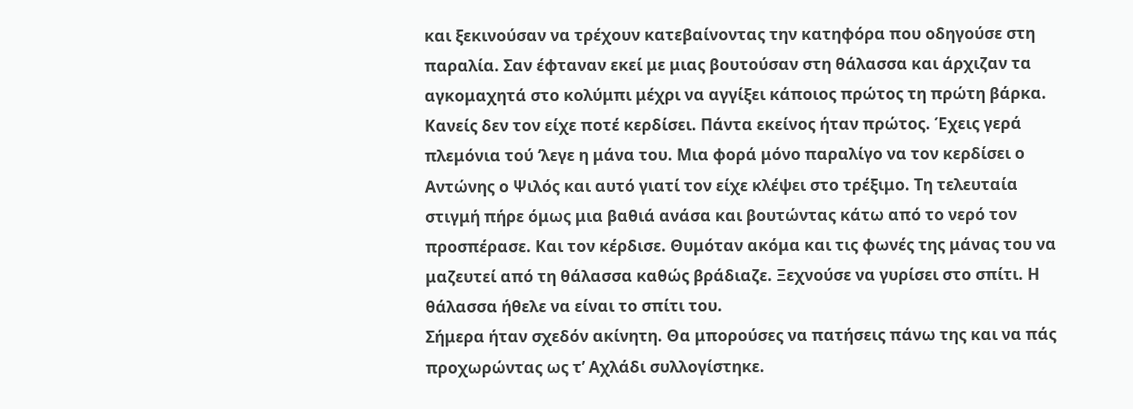και ξεκινούσαν να τρέχουν κατεβαίνοντας την κατηφόρα που οδηγούσε στη παραλία. Σαν έφταναν εκεί με μιας βουτούσαν στη θάλασσα και άρχιζαν τα αγκομαχητά στο κολύμπι μέχρι να αγγίξει κάποιος πρώτος τη πρώτη βάρκα. Κανείς δεν τον είχε ποτέ κερδίσει. Πάντα εκείνος ήταν πρώτος. Έχεις γερά πλεμόνια τού ‘λεγε η μάνα του. Μια φορά μόνο παραλίγο να τον κερδίσει ο Αντώνης ο Ψιλός και αυτό γιατί τον είχε κλέψει στο τρέξιμο. Τη τελευταία στιγμή πήρε όμως μια βαθιά ανάσα και βουτώντας κάτω από το νερό τον προσπέρασε. Και τον κέρδισε. Θυμόταν ακόμα και τις φωνές της μάνας του να μαζευτεί από τη θάλασσα καθώς βράδιαζε. Ξεχνούσε να γυρίσει στο σπίτι. Η θάλασσα ήθελε να είναι το σπίτι του.
Σήμερα ήταν σχεδόν ακίνητη. Θα μπορούσες να πατήσεις πάνω της και να πάς προχωρώντας ως τ’ Αχλάδι συλλογίστηκε.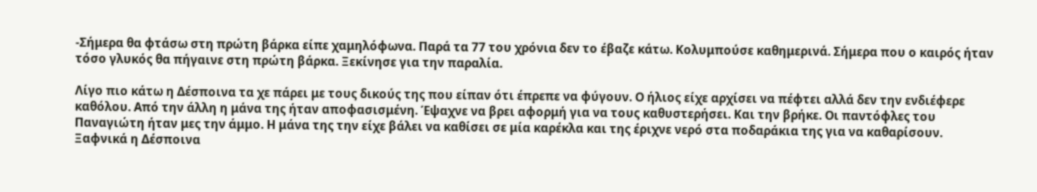-Σήμερα θα φτάσω στη πρώτη βάρκα είπε χαμηλόφωνα. Παρά τα 77 του χρόνια δεν το έβαζε κάτω. Κολυμπούσε καθημερινά. Σήμερα που ο καιρός ήταν τόσο γλυκός θα πήγαινε στη πρώτη βάρκα. Ξεκίνησε για την παραλία.

Λίγο πιο κάτω η Δέσποινα τα χε πάρει με τους δικούς της που είπαν ότι έπρεπε να φύγουν. Ο ήλιος είχε αρχίσει να πέφτει αλλά δεν την ενδιέφερε καθόλου. Από την άλλη η μάνα της ήταν αποφασισμένη. Έψαχνε να βρει αφορμή για να τους καθυστερήσει. Και την βρήκε. Οι παντόφλες του Παναγιώτη ήταν μες την άμμο. Η μάνα της την είχε βάλει να καθίσει σε μία καρέκλα και της έριχνε νερό στα ποδαράκια της για να καθαρίσουν. Ξαφνικά η Δέσποινα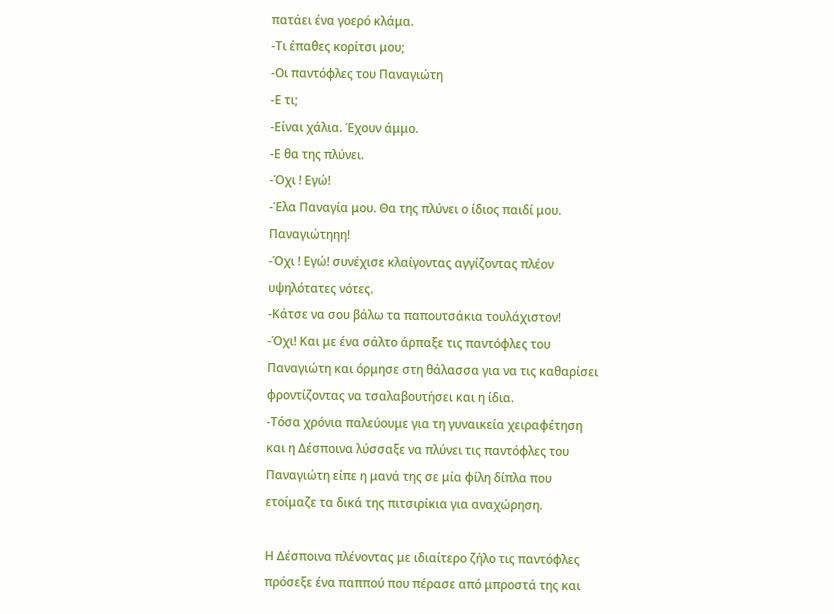πατάει ένα γοερό κλάμα.
-Τι έπαθες κορίτσι μου;
-Οι παντόφλες του Παναγιώτη
-Ε τι;
-Είναι χάλια. Έχουν άμμο.
-Ε θα της πλύνει.
-Όχι ! Εγώ!
-Έλα Παναγία μου. Θα της πλύνει ο ίδιος παιδί μου. Παναγιώτηηη!
-Όχι ! Εγώ! συνέχισε κλαίγοντας αγγίζοντας πλέον υψηλότατες νότες.
-Κάτσε να σου βάλω τα παπουτσάκια τουλάχιστον!
-Όχι! Και με ένα σάλτο άρπαξε τις παντόφλες του Παναγιώτη και όρμησε στη θάλασσα για να τις καθαρίσει φροντίζοντας να τσαλαβουτήσει και η ίδια.
-Τόσα χρόνια παλεύουμε για τη γυναικεία χειραφέτηση και η Δέσποινα λύσσαξε να πλύνει τις παντόφλες του Παναγιώτη είπε η μανά της σε μία φίλη δίπλα που ετοίμαζε τα δικά της πιτσιρίκια για αναχώρηση.

Η Δέσποινα πλένοντας με ιδιαίτερο ζήλο τις παντόφλες πρόσεξε ένα παππού που πέρασε από μπροστά της και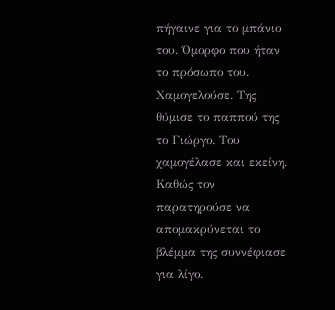πήγαινε για το μπάνιο του. Όμορφο που ήταν το πρόσωπο του. Χαμογελούσε. Της θύμισε το παππού της το Γιώργο. Του χαμογέλασε και εκείνη. Καθώς τον παρατηρούσε να απομακρύνεται το βλέμμα της συννέφιασε για λίγο.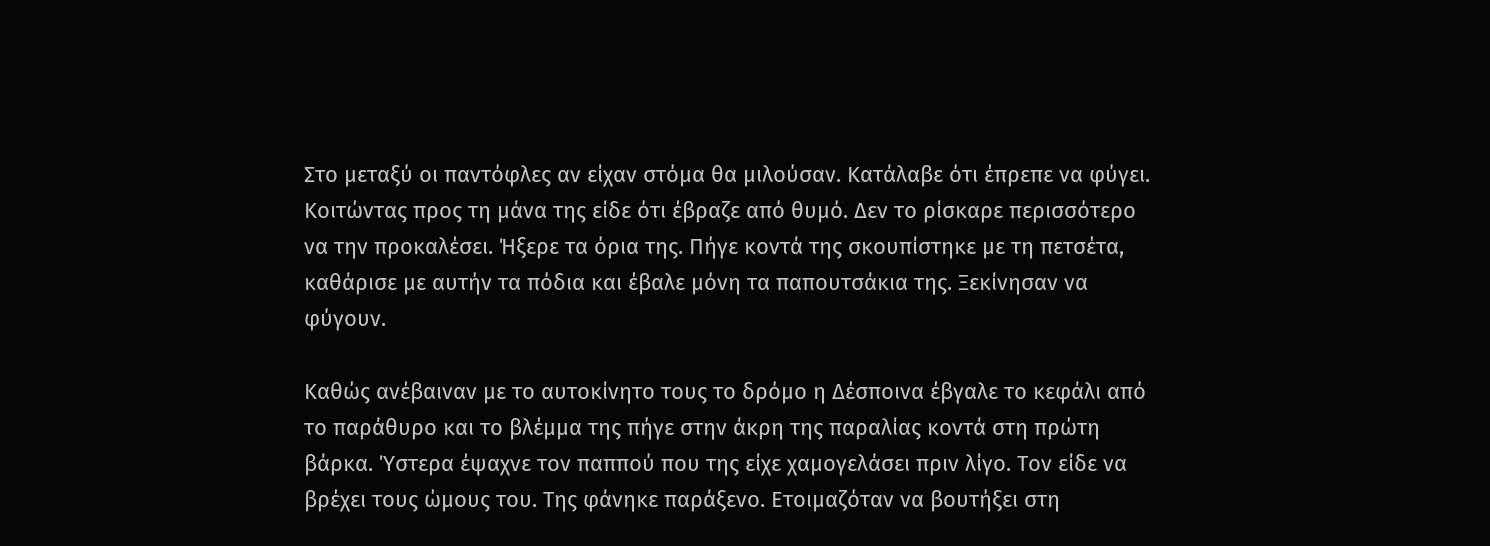Στο μεταξύ οι παντόφλες αν είχαν στόμα θα μιλούσαν. Κατάλαβε ότι έπρεπε να φύγει. Κοιτώντας προς τη μάνα της είδε ότι έβραζε από θυμό. Δεν το ρίσκαρε περισσότερο να την προκαλέσει. Ήξερε τα όρια της. Πήγε κοντά της σκουπίστηκε με τη πετσέτα, καθάρισε με αυτήν τα πόδια και έβαλε μόνη τα παπουτσάκια της. Ξεκίνησαν να φύγουν.

Καθώς ανέβαιναν με το αυτοκίνητο τους το δρόμο η Δέσποινα έβγαλε το κεφάλι από το παράθυρο και το βλέμμα της πήγε στην άκρη της παραλίας κοντά στη πρώτη βάρκα. Ύστερα έψαχνε τον παππού που της είχε χαμογελάσει πριν λίγο. Τον είδε να βρέχει τους ώμους του. Της φάνηκε παράξενο. Ετοιμαζόταν να βουτήξει στη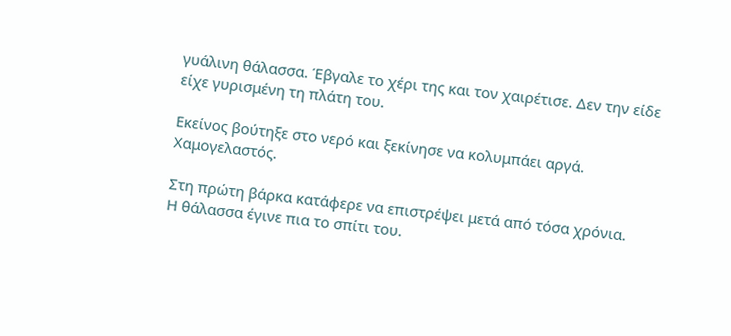γυάλινη θάλασσα. Έβγαλε το χέρι της και τον χαιρέτισε. Δεν την είδε είχε γυρισμένη τη πλάτη του.

Εκείνος βούτηξε στο νερό και ξεκίνησε να κολυμπάει αργά. Χαμογελαστός.

Στη πρώτη βάρκα κατάφερε να επιστρέψει μετά από τόσα χρόνια.
Η θάλασσα έγινε πια το σπίτι του.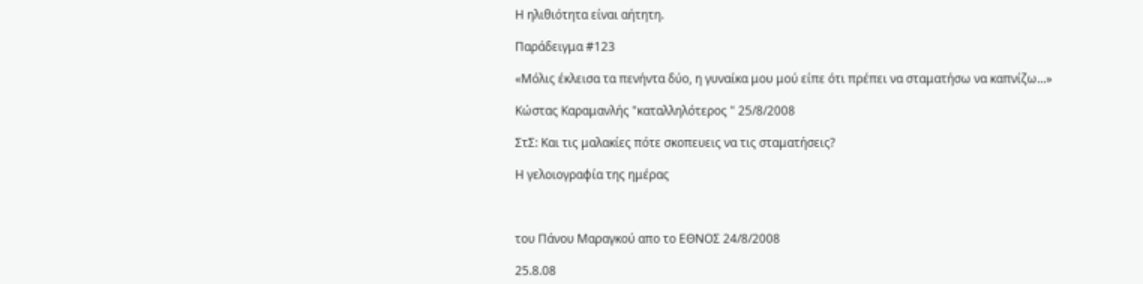Η ηλιθιότητα είναι αήτητη.

Παράδειγμα #123

«Μόλις έκλεισα τα πενήντα δύο, η γυναίκα μου μού είπε ότι πρέπει να σταματήσω να καπνίζω...»

Κώστας Καραμανλής "καταλληλότερος " 25/8/2008

ΣτΣ: Και τις μαλακίες πότε σκοπευεις να τις σταματήσεις?

Η γελοιογραφία της ημέρας



του Πάνου Μαραγκού απο το ΕΘΝΟΣ 24/8/2008

25.8.08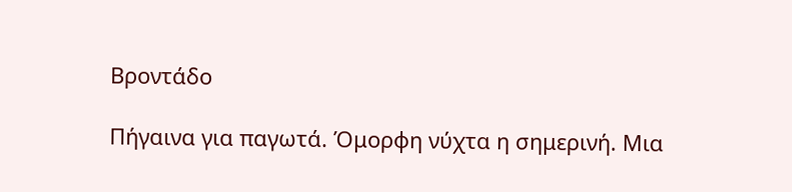Βροντάδο

Πήγαινα για παγωτά. Όμορφη νύχτα η σημερινή. Μια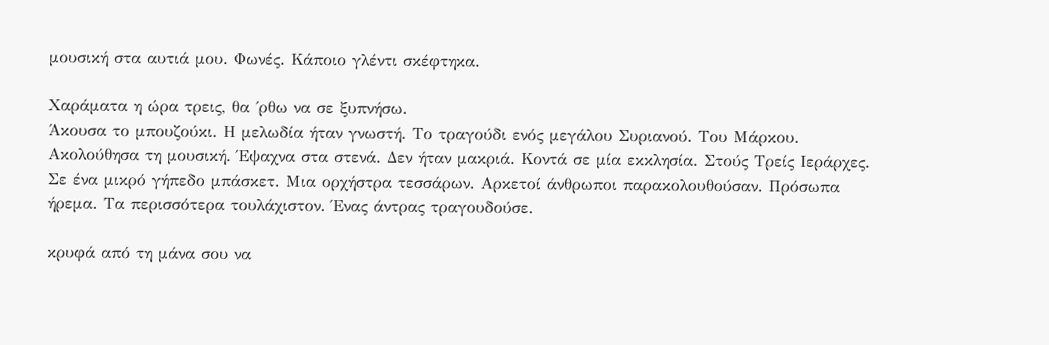μουσική στα αυτιά μου. Φωνές. Κάποιο γλέντι σκέφτηκα.

Χαράματα η ώρα τρεις, θα ΄ρθω να σε ξυπνήσω.
Άκουσα το μπουζούκι. Η μελωδία ήταν γνωστή. Το τραγούδι ενός μεγάλου Συριανού. Του Μάρκου. Ακολούθησα τη μουσική. Έψαχνα στα στενά. Δεν ήταν μακριά. Κοντά σε μία εκκλησία. Στούς Τρείς Ιεράρχες. Σε ένα μικρό γήπεδο μπάσκετ. Μια ορχήστρα τεσσάρων. Αρκετοί άνθρωποι παρακολουθούσαν. Πρόσωπα ήρεμα. Τα περισσότερα τουλάχιστον. Ένας άντρας τραγουδούσε.

κρυφά από τη μάνα σου να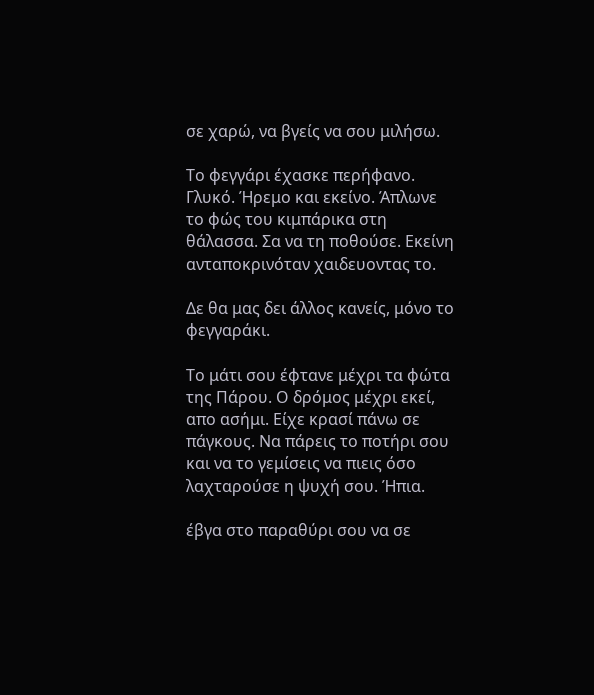σε χαρώ, να βγείς να σου μιλήσω.

Το φεγγάρι έχασκε περήφανο. Γλυκό. Ήρεμο και εκείνο. Άπλωνε το φώς του κιμπάρικα στη θάλασσα. Σα να τη ποθούσε. Εκείνη ανταποκρινόταν χαιδευοντας το.

Δε θα μας δει άλλος κανείς, μόνο το φεγγαράκι.

Το μάτι σου έφτανε μέχρι τα φώτα της Πάρου. Ο δρόμος μέχρι εκεί, απο ασήμι. Είχε κρασί πάνω σε πάγκους. Να πάρεις το ποτήρι σου και να το γεμίσεις να πιεις όσο λαχταρούσε η ψυχή σου. Ήπια.

έβγα στο παραθύρι σου να σε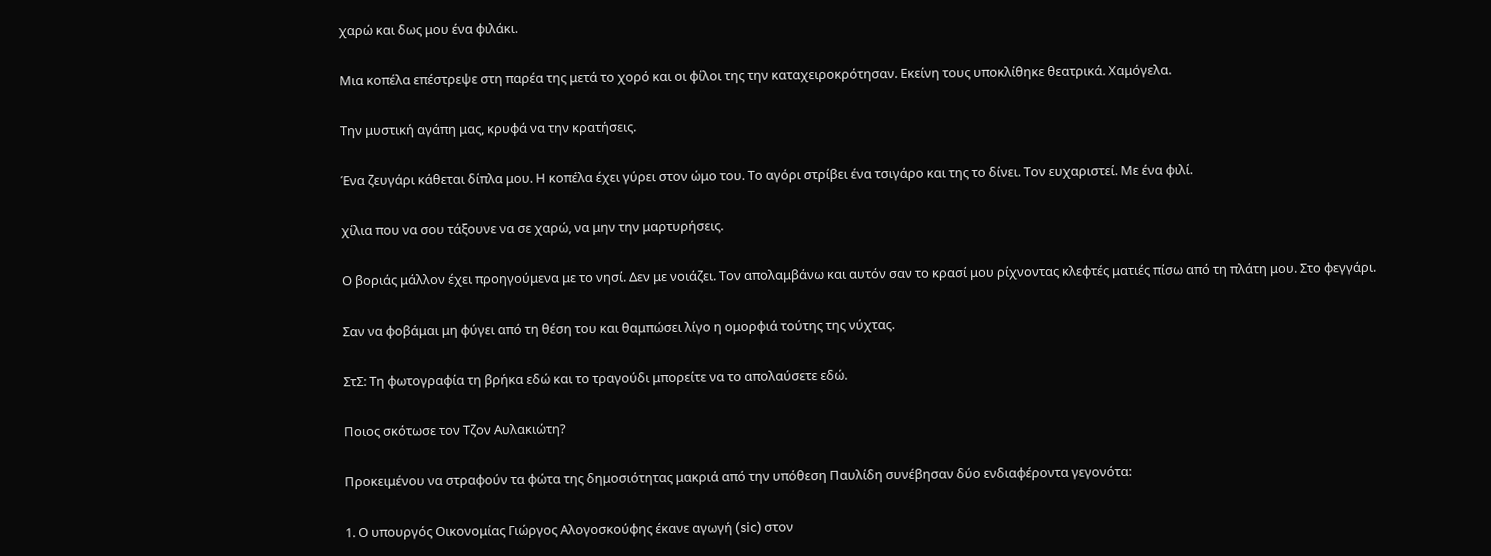χαρώ και δως μου ένα φιλάκι.

Μια κοπέλα επέστρεψε στη παρέα της μετά το χορό και οι φίλοι της την καταχειροκρότησαν. Εκείνη τους υποκλίθηκε θεατρικά. Χαμόγελα.

Την μυστική αγάπη μας, κρυφά να την κρατήσεις.

Ένα ζευγάρι κάθεται δίπλα μου. Η κοπέλα έχει γύρει στον ώμο του. Το αγόρι στρίβει ένα τσιγάρο και της το δίνει. Τον ευχαριστεί. Με ένα φιλί.

χίλια που να σου τάξουνε να σε χαρώ, να μην την μαρτυρήσεις.

Ο βοριάς μάλλον έχει προηγούμενα με το νησί. Δεν με νοιάζει. Τον απολαμβάνω και αυτόν σαν το κρασί μου ρίχνοντας κλεφτές ματιές πίσω από τη πλάτη μου. Στο φεγγάρι.

Σαν να φοβάμαι μη φύγει από τη θέση του και θαμπώσει λίγο η ομορφιά τούτης της νύχτας.

ΣτΣ: Τη φωτογραφία τη βρήκα εδώ και το τραγούδι μπορείτε να το απολαύσετε εδώ.

Ποιος σκότωσε τον Τζον Αυλακιώτη?

Προκειμένου να στραφούν τα φώτα της δημοσιότητας μακριά από την υπόθεση Παυλίδη συνέβησαν δύο ενδιαφέροντα γεγονότα:

1. Ο υπουργός Οικονομίας Γιώργος Αλογοσκούφης έκανε αγωγή (sic) στον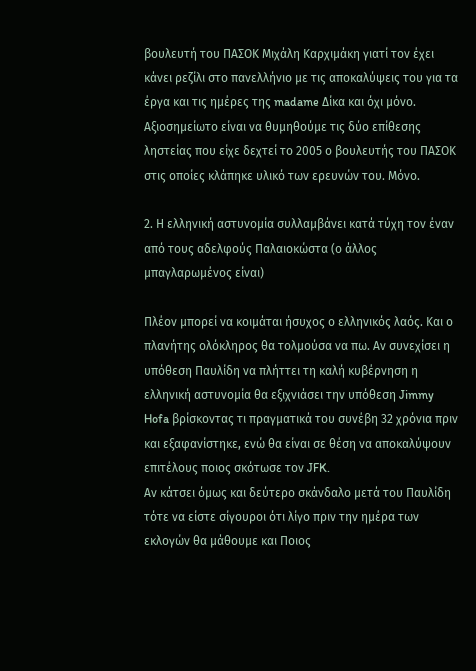βουλευτή του ΠΑΣΟΚ Μιχάλη Καρχιμάκη γιατί τον έχει κάνει ρεζίλι στο πανελλήνιο με τις αποκαλύψεις του για τα έργα και τις ημέρες της madame Δίκα και όχι μόνο. Αξιοσημείωτο είναι να θυμηθούμε τις δύο επίθεσης ληστείας που είχε δεχτεί το 2005 ο βουλευτής του ΠΑΣΟΚ στις οποίες κλάπηκε υλικό των ερευνών του. Μόνο.

2. Η ελληνική αστυνομία συλλαμβάνει κατά τύχη τον έναν από τους αδελφούς Παλαιοκώστα (ο άλλος μπαγλαρωμένος είναι)

Πλέον μπορεί να κοιμάται ήσυχος ο ελληνικός λαός. Και ο πλανήτης ολόκληρος θα τολμούσα να πω. Αν συνεχίσει η υπόθεση Παυλίδη να πλήττει τη καλή κυβέρνηση η ελληνική αστυνομία θα εξιχνιάσει την υπόθεση Jimmy Hofa βρίσκοντας τι πραγματικά του συνέβη 32 χρόνια πριν και εξαφανίστηκε, ενώ θα είναι σε θέση να αποκαλύψουν επιτέλους ποιος σκότωσε τον JFK.
Αν κάτσει όμως και δεύτερο σκάνδαλο μετά του Παυλίδη τότε να είστε σίγουροι ότι λίγο πριν την ημέρα των εκλογών θα μάθουμε και Ποιος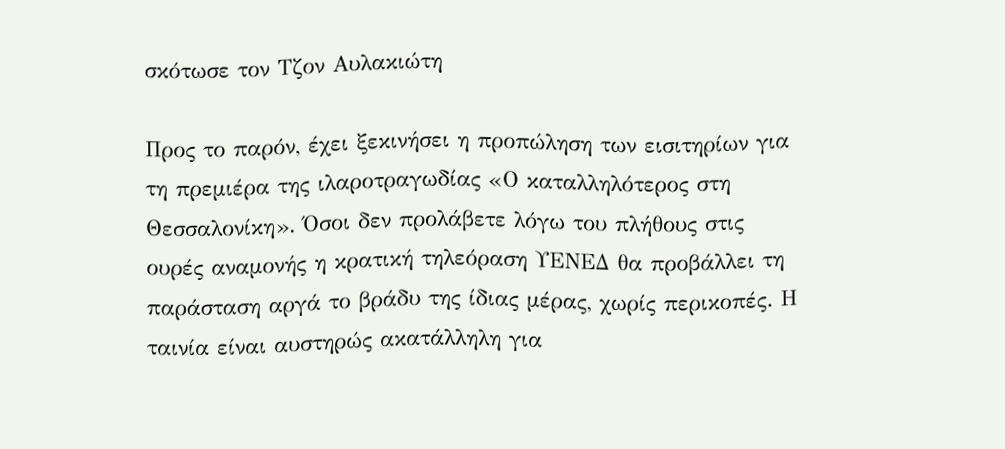σκότωσε τον Τζον Αυλακιώτη

Προς το παρόν, έχει ξεκινήσει η προπώληση των εισιτηρίων για τη πρεμιέρα της ιλαροτραγωδίας «Ο καταλληλότερος στη Θεσσαλονίκη». Όσοι δεν προλάβετε λόγω του πλήθους στις ουρές αναμονής η κρατική τηλεόραση ΥΕΝΕΔ θα προβάλλει τη παράσταση αργά το βράδυ της ίδιας μέρας, χωρίς περικοπές. Η ταινία είναι αυστηρώς ακατάλληλη για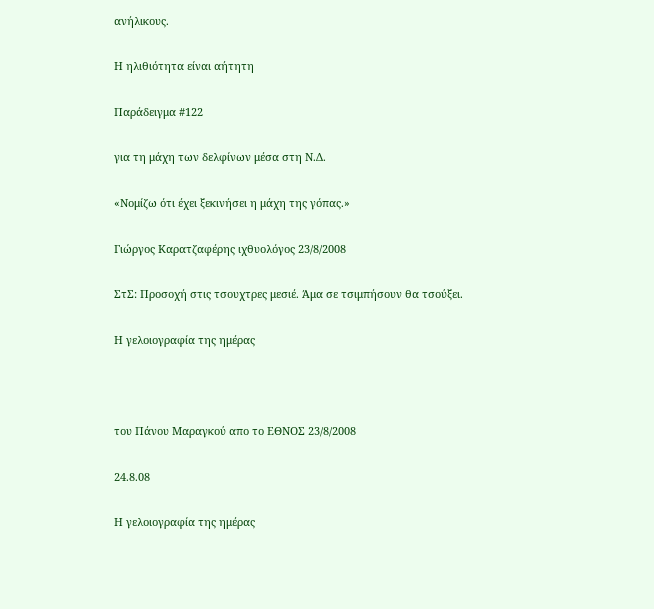ανήλικους.

Η ηλιθιότητα είναι αήτητη

Παράδειγμα #122

για τη μάχη των δελφίνων μέσα στη Ν.Δ.

«Νομίζω ότι έχει ξεκινήσει η μάχη της γόπας.»

Γιώργος Καρατζαφέρης ιχθυολόγος 23/8/2008

ΣτΣ: Προσοχή στις τσουχτρες μεσιέ. Άμα σε τσιμπήσουν θα τσούξει.

Η γελοιογραφία της ημέρας



του Πάνου Μαραγκού απο το ΕΘΝΟΣ 23/8/2008

24.8.08

Η γελοιογραφία της ημέρας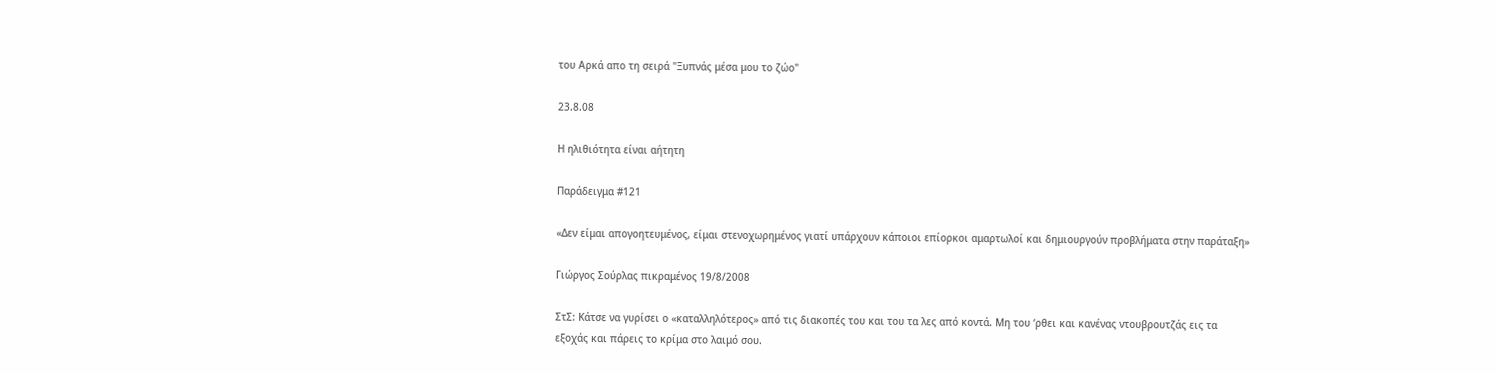του Αρκά απο τη σειρά "Ξυπνάς μέσα μου το ζώο"

23.8.08

Η ηλιθιότητα είναι αήτητη

Παράδειγμα #121

«Δεν είμαι απογοητευμένος, είμαι στενοχωρημένος γιατί υπάρχουν κάποιοι επίορκοι αμαρτωλοί και δημιουργούν προβλήματα στην παράταξη»

Γιώργος Σούρλας πικραμένος 19/8/2008

ΣτΣ: Κάτσε να γυρίσει ο «καταλληλότερος» από τις διακοπές του και του τα λες από κοντά. Μη του ‘ρθει και κανένας ντουβρουτζάς εις τα εξοχάς και πάρεις το κρίμα στο λαιμό σου.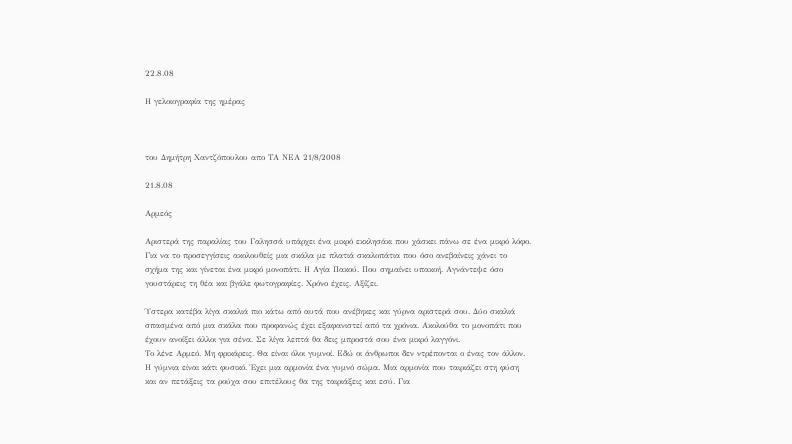22.8.08

Η γελοιογραφία της ημέρας



του Δημήτρη Χαντζόπουλου απο ΤΑ ΝΕΑ 21/8/2008

21.8.08

Αρμεός

Αριστερά της παραλίας του Γαλησσά υπάρχει ένα μικρό εκκλησάκι που χάσκει πάνω σε ένα μικρό λόφο. Για να το προσεγγίσεις ακολουθείς μια σκάλα με πλατιά σκαλοπάτια που όσο ανεβαίνεις χάνει το σχήμα της και γίνεται ένα μικρό μονοπάτι. Η Αγία Πακού. Που σημαίνει υπακοή. Αγνάντεψε όσο γουστάρεις τη θέα και βγάλε φωτογραφίες. Χρόνο έχεις. Αξίζει.

Ύστερα κατέβα λίγα σκαλιά πιο κάτω από αυτά που ανέβηκες και γύρνα αριστερά σου. Δύο σκαλιά σπασμένα από μια σκάλα που προφανώς έχει εξαφανιστεί από τα χρόνια. Ακολούθα το μονοπάτι που έχουν ανοίξει άλλοι για σένα. Σε λίγα λεπτά θα δεις μπροστά σου ένα μικρό λαγγόνι.
Το λένε Αρμεό. Μη φρικάρεις. Θα είναι όλοι γυμνοί. Εδώ οι άνθρωποι δεν ντρέπονται ο ένας τον άλλον. Η γύμνια είναι κάτι φυσικό. Έχει μια αρμονία ένα γυμνό σώμα. Μια αρμονία που ταιριάζει στη φύση και αν πετάξεις τα ρούχα σου επιτέλους θα της ταιριάξεις και εσύ. Για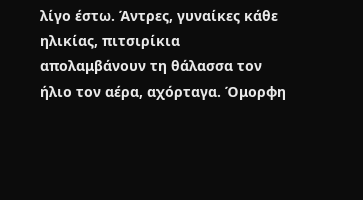λίγο έστω. Άντρες, γυναίκες κάθε ηλικίας, πιτσιρίκια απολαμβάνουν τη θάλασσα τον ήλιο τον αέρα, αχόρταγα. Όμορφη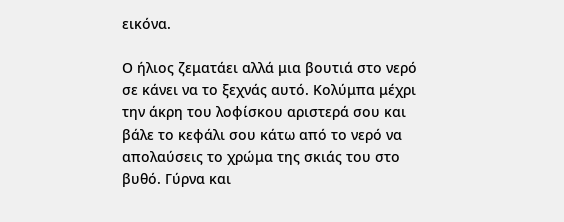εικόνα.

Ο ήλιος ζεματάει αλλά μια βουτιά στο νερό σε κάνει να το ξεχνάς αυτό. Κολύμπα μέχρι την άκρη του λοφίσκου αριστερά σου και βάλε το κεφάλι σου κάτω από το νερό να απολαύσεις το χρώμα της σκιάς του στο βυθό. Γύρνα και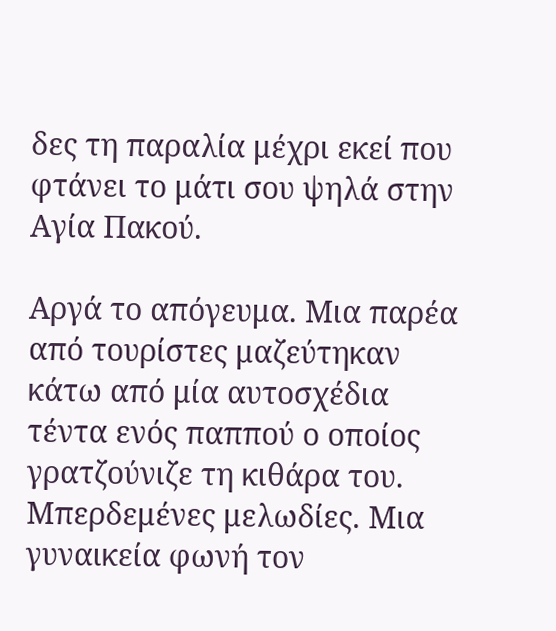δες τη παραλία μέχρι εκεί που φτάνει το μάτι σου ψηλά στην Αγία Πακού.

Αργά το απόγευμα. Μια παρέα από τουρίστες μαζεύτηκαν κάτω από μία αυτοσχέδια τέντα ενός παππού ο οποίος γρατζούνιζε τη κιθάρα του. Μπερδεμένες μελωδίες. Μια γυναικεία φωνή τον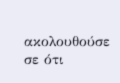ακολουθούσε σε ότι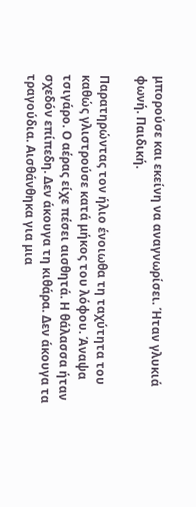μπορούσε και εκείνη να αναγνωρίσει. Ήταν γλυκιά φωνή. Παιδική.

Παρατηρώντας τον ήλιο ένοιωθα τη ταχύτητα του καθώς γλιστρούσε κατά μήκος του λόφου. Άναψα τσιγάρο. Ο αέρας είχε πέσει αισθητά. Η θάλασσα ήταν σχεδόν επίπεδη. Δεν άκουγα τη κιθάρα. Δεν άκουγα τα τραγούδια. Αισθάνθηκα για μια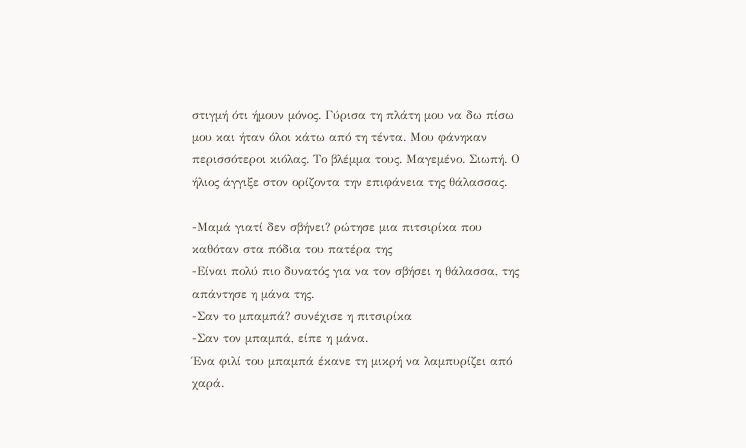στιγμή ότι ήμουν μόνος. Γύρισα τη πλάτη μου να δω πίσω μου και ήταν όλοι κάτω από τη τέντα. Μου φάνηκαν περισσότεροι κιόλας. Το βλέμμα τους. Μαγεμένο. Σιωπή. Ο ήλιος άγγιξε στον ορίζοντα την επιφάνεια της θάλασσας.

-Μαμά γιατί δεν σβήνει? ρώτησε μια πιτσιρίκα που καθόταν στα πόδια του πατέρα της
-Είναι πολύ πιο δυνατός για να τον σβήσει η θάλασσα, της απάντησε η μάνα της.
-Σαν το μπαμπά? συνέχισε η πιτσιρίκα
-Σαν τον μπαμπά, είπε η μάνα.
Ένα φιλί του μπαμπά έκανε τη μικρή να λαμπυρίζει από χαρά.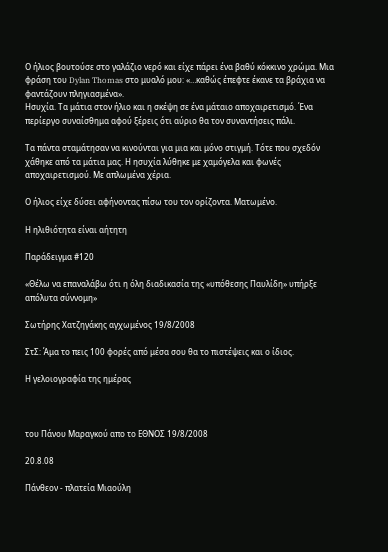Ο ήλιος βουτούσε στο γαλάζιο νερό και είχε πάρει ένα βαθύ κόκκινο χρώμα. Μια φράση του Dylan Thomas στο μυαλό μου: «…καθώς έπεφτε έκανε τα βράχια να φαντάζουν πληγιασμένα».
Ησυχία. Τα μάτια στον ήλιο και η σκέψη σε ένα μάταιο αποχαιρετισμό. Ένα περίεργο συναίσθημα αφού ξέρεις ότι αύριο θα τον συναντήσεις πάλι.

Τα πάντα σταμάτησαν να κινούνται για μια και μόνο στιγμή. Τότε που σχεδόν χάθηκε από τα μάτια μας. Η ησυχία λύθηκε με χαμόγελα και φωνές αποχαιρετισμού. Με απλωμένα χέρια.

Ο ήλιος είχε δύσει αφήνοντας πίσω του τον ορίζοντα. Ματωμένο.

Η ηλιθιότητα είναι αήτητη

Παράδειγμα #120

«Θέλω να επαναλάβω ότι η όλη διαδικασία της «υπόθεσης Παυλίδη» υπήρξε απόλυτα σύννομη»

Σωτήρης Χατζηγάκης αγχωμένος 19/8/2008

ΣτΣ: Άμα το πεις 100 φορές από μέσα σου θα το πιστέψεις και ο ίδιος.

Η γελοιογραφία της ημέρας



του Πάνου Μαραγκού απο το ΕΘΝΟΣ 19/8/2008

20.8.08

Πάνθεον - πλατεία Μιαούλη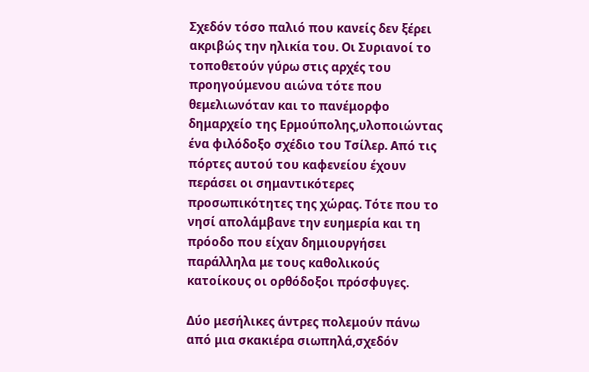Σχεδόν τόσο παλιό που κανείς δεν ξέρει ακριβώς την ηλικία του. Οι Συριανοί το τοποθετούν γύρω στις αρχές του προηγούμενου αιώνα τότε που θεμελιωνόταν και το πανέμορφο δημαρχείο της Ερμούπολης,υλοποιώντας ένα φιλόδοξο σχέδιο του Τσίλερ. Από τις πόρτες αυτού του καφενείου έχουν περάσει οι σημαντικότερες προσωπικότητες της χώρας. Τότε που το νησί απολάμβανε την ευημερία και τη πρόοδο που είχαν δημιουργήσει παράλληλα με τους καθολικούς κατοίκους οι ορθόδοξοι πρόσφυγες.

Δύο μεσήλικες άντρες πολεμούν πάνω από μια σκακιέρα σιωπηλά,σχεδόν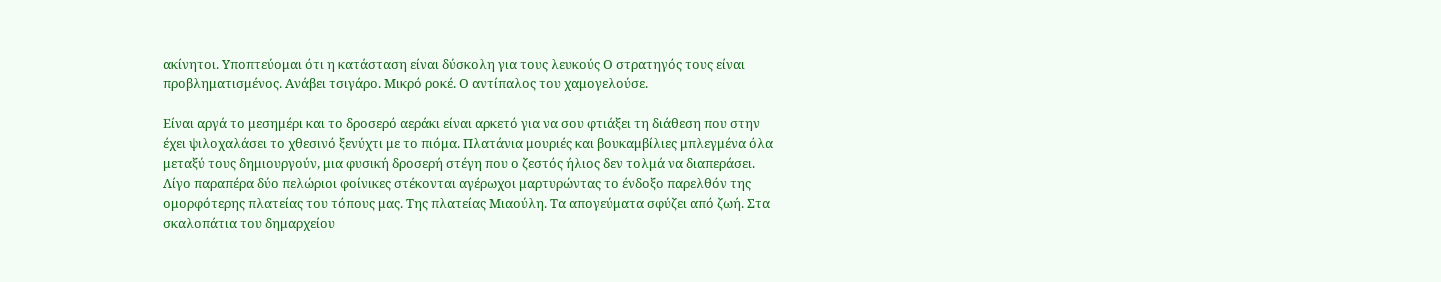ακίνητοι. Υποπτεύομαι ότι η κατάσταση είναι δύσκολη για τους λευκούς Ο στρατηγός τους είναι προβληματισμένος. Ανάβει τσιγάρο. Μικρό ροκέ. Ο αντίπαλος του χαμογελούσε.

Είναι αργά το μεσημέρι και το δροσερό αεράκι είναι αρκετό για να σου φτιάξει τη διάθεση που στην έχει ψιλοχαλάσει το χθεσινό ξενύχτι με το πιόμα. Πλατάνια μουριές και βουκαμβίλιες μπλεγμένα όλα μεταξύ τους δημιουργούν, μια φυσική δροσερή στέγη που ο ζεστός ήλιος δεν τολμά να διαπεράσει. Λίγο παραπέρα δύο πελώριοι φοίνικες στέκονται αγέρωχοι μαρτυρώντας το ένδοξο παρελθόν της ομορφότερης πλατείας του τόπους μας. Της πλατείας Μιαούλη. Τα απογεύματα σφύζει από ζωή. Στα σκαλοπάτια του δημαρχείου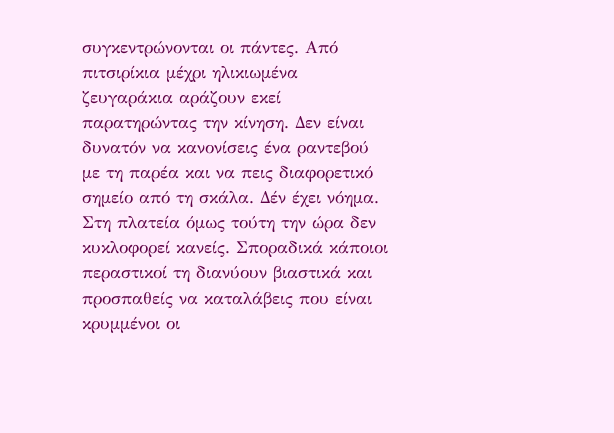συγκεντρώνονται οι πάντες. Από πιτσιρίκια μέχρι ηλικιωμένα ζευγαράκια αράζουν εκεί παρατηρώντας την κίνηση. Δεν είναι δυνατόν να κανονίσεις ένα ραντεβού με τη παρέα και να πεις διαφορετικό σημείο από τη σκάλα. Δέν έχει νόημα. Στη πλατεία όμως τούτη την ώρα δεν κυκλοφορεί κανείς. Σποραδικά κάποιοι περαστικοί τη διανύουν βιαστικά και προσπαθείς να καταλάβεις που είναι κρυμμένοι οι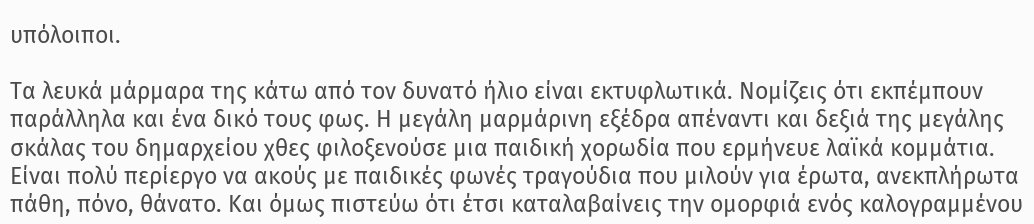υπόλοιποι.

Τα λευκά μάρμαρα της κάτω από τον δυνατό ήλιο είναι εκτυφλωτικά. Νομίζεις ότι εκπέμπουν παράλληλα και ένα δικό τους φως. Η μεγάλη μαρμάρινη εξέδρα απέναντι και δεξιά της μεγάλης σκάλας του δημαρχείου χθες φιλοξενούσε μια παιδική χορωδία που ερμήνευε λαϊκά κομμάτια. Είναι πολύ περίεργο να ακούς με παιδικές φωνές τραγούδια που μιλούν για έρωτα, ανεκπλήρωτα πάθη, πόνο, θάνατο. Και όμως πιστεύω ότι έτσι καταλαβαίνεις την ομορφιά ενός καλογραμμένου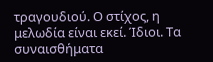τραγουδιού. Ο στίχος, η μελωδία είναι εκεί. Ίδιοι. Τα συναισθήματα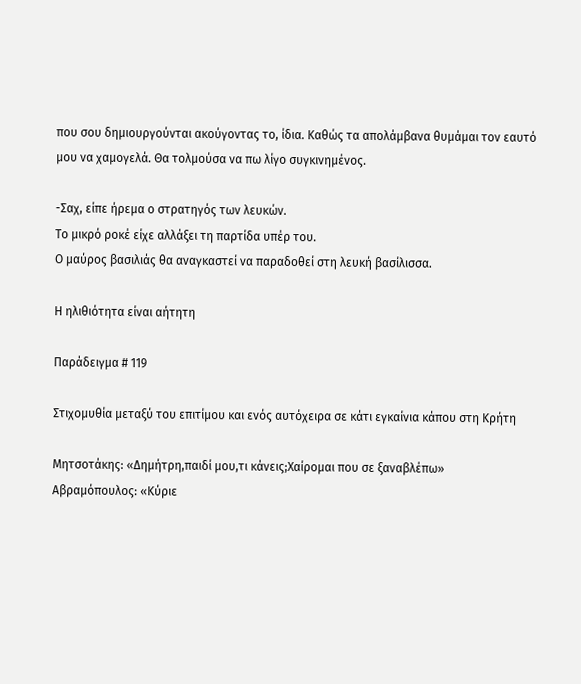που σου δημιουργούνται ακούγοντας το, ίδια. Καθώς τα απολάμβανα θυμάμαι τον εαυτό μου να χαμογελά. Θα τολμούσα να πω λίγο συγκινημένος.

-Σαχ, είπε ήρεμα ο στρατηγός των λευκών.
Το μικρό ροκέ είχε αλλάξει τη παρτίδα υπέρ του.
Ο μαύρος βασιλιάς θα αναγκαστεί να παραδοθεί στη λευκή βασίλισσα.

Η ηλιθιότητα είναι αήτητη

Παράδειγμα # 119

Στιχομυθία μεταξύ του επιτίμου και ενός αυτόχειρα σε κάτι εγκαίνια κάπου στη Κρήτη

Μητσοτάκης: «Δημήτρη,παιδί μου,τι κάνεις;Χαίρομαι που σε ξαναβλέπω»
Αβραμόπουλος: «Κύριε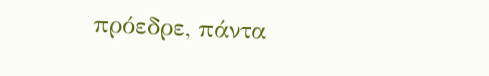πρόεδρε, πάντα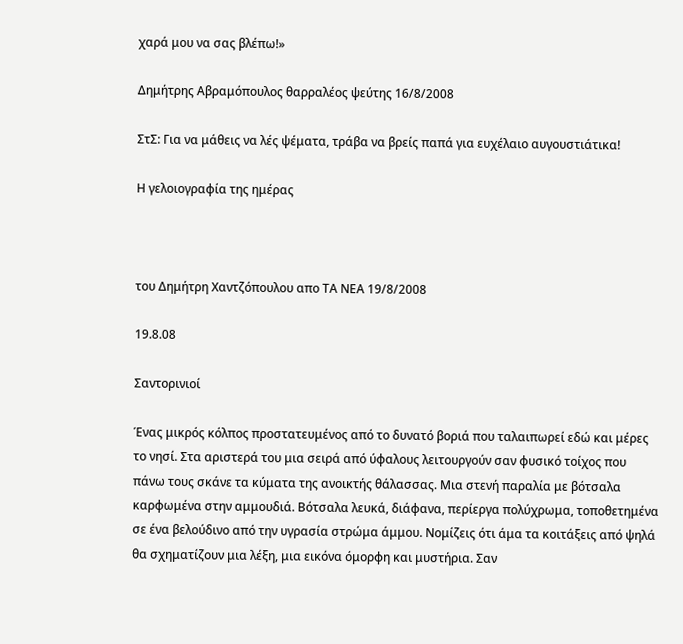χαρά μου να σας βλέπω!»

Δημήτρης Αβραμόπουλος θαρραλέος ψεύτης 16/8/2008

ΣτΣ: Για να μάθεις να λές ψέματα, τράβα να βρείς παπά για ευχέλαιο αυγουστιάτικα!

Η γελοιογραφία της ημέρας



του Δημήτρη Χαντζόπουλου απο ΤΑ ΝΕΑ 19/8/2008

19.8.08

Σαντορινιοί

Ένας μικρός κόλπος προστατευμένος από το δυνατό βοριά που ταλαιπωρεί εδώ και μέρες το νησί. Στα αριστερά του μια σειρά από ύφαλους λειτουργούν σαν φυσικό τοίχος που πάνω τους σκάνε τα κύματα της ανοικτής θάλασσας. Μια στενή παραλία με βότσαλα καρφωμένα στην αμμουδιά. Βότσαλα λευκά, διάφανα, περίεργα πολύχρωμα, τοποθετημένα σε ένα βελούδινο από την υγρασία στρώμα άμμου. Νομίζεις ότι άμα τα κοιτάξεις από ψηλά θα σχηματίζουν μια λέξη, μια εικόνα όμορφη και μυστήρια. Σαν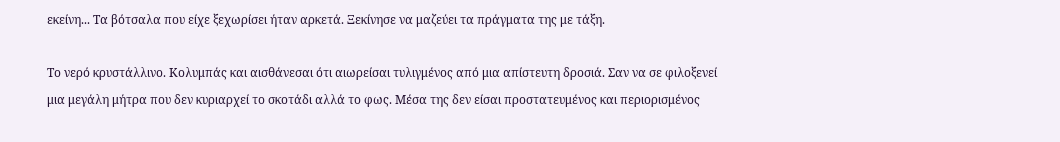εκείνη... Τα βότσαλα που είχε ξεχωρίσει ήταν αρκετά. Ξεκίνησε να μαζεύει τα πράγματα της με τάξη.

Το νερό κρυστάλλινο. Κολυμπάς και αισθάνεσαι ότι αιωρείσαι τυλιγμένος από μια απίστευτη δροσιά. Σαν να σε φιλοξενεί μια μεγάλη μήτρα που δεν κυριαρχεί το σκοτάδι αλλά το φως. Μέσα της δεν είσαι προστατευμένος και περιορισμένος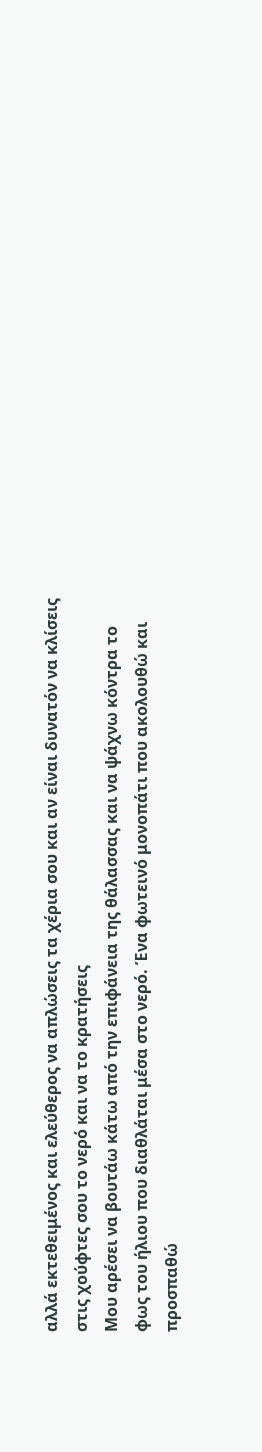αλλά εκτεθειμένος και ελεύθερος να απλώσεις τα χέρια σου και αν είναι δυνατόν να κλίσεις στις χούφτες σου το νερό και να το κρατήσεις
Μου αρέσει να βουτάω κάτω από την επιφάνεια της θάλασσας και να ψάχνω κόντρα το φως του ήλιου που διαθλάται μέσα στο νερό. Ένα φωτεινό μονοπάτι που ακολουθώ και προσπαθώ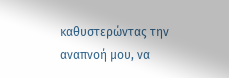καθυστερώντας την αναπνοή μου, να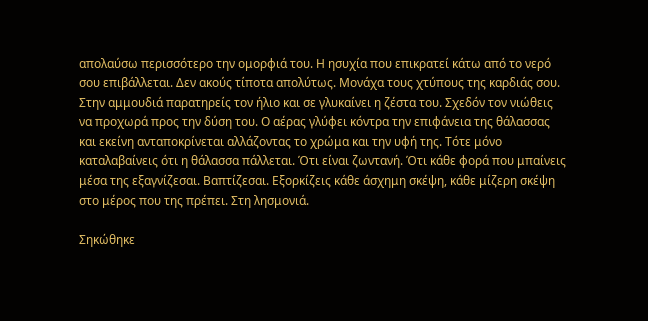απολαύσω περισσότερο την ομορφιά του. Η ησυχία που επικρατεί κάτω από το νερό σου επιβάλλεται. Δεν ακούς τίποτα απολύτως. Μονάχα τους χτύπους της καρδιάς σου.
Στην αμμουδιά παρατηρείς τον ήλιο και σε γλυκαίνει η ζέστα του. Σχεδόν τον νιώθεις να προχωρά προς την δύση του. Ο αέρας γλύφει κόντρα την επιφάνεια της θάλασσας και εκείνη ανταποκρίνεται αλλάζοντας το χρώμα και την υφή της. Τότε μόνο καταλαβαίνεις ότι η θάλασσα πάλλεται. Ότι είναι ζωντανή. Ότι κάθε φορά που μπαίνεις μέσα της εξαγνίζεσαι. Βαπτίζεσαι. Εξορκίζεις κάθε άσχημη σκέψη, κάθε μίζερη σκέψη στο μέρος που της πρέπει. Στη λησμονιά.

Σηκώθηκε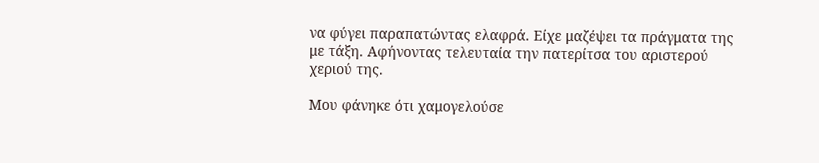να φύγει παραπατώντας ελαφρά. Είχε μαζέψει τα πράγματα της με τάξη. Αφήνοντας τελευταία την πατερίτσα του αριστερού χεριού της.

Μου φάνηκε ότι χαμογελούσε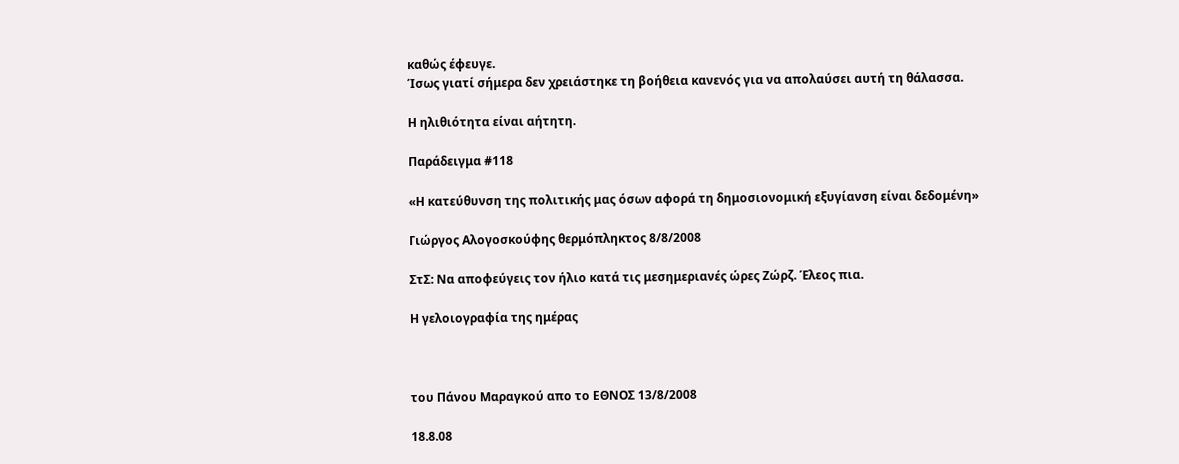καθώς έφευγε.
Ίσως γιατί σήμερα δεν χρειάστηκε τη βοήθεια κανενός για να απολαύσει αυτή τη θάλασσα.

Η ηλιθιότητα είναι αήτητη.

Παράδειγμα #118

«Η κατεύθυνση της πολιτικής μας όσων αφορά τη δημοσιονομική εξυγίανση είναι δεδομένη»

Γιώργος Αλογοσκούφης θερμόπληκτος 8/8/2008

ΣτΣ: Να αποφεύγεις τον ήλιο κατά τις μεσημεριανές ώρες Ζώρζ. Έλεος πια.

Η γελοιογραφία της ημέρας



του Πάνου Μαραγκού απο το ΕΘΝΟΣ 13/8/2008

18.8.08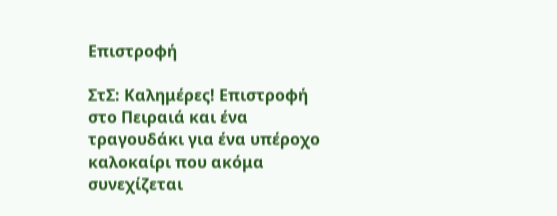Επιστροφή

ΣτΣ: Καλημέρες! Επιστροφή στο Πειραιά και ένα τραγουδάκι για ένα υπέροχο καλοκαίρι που ακόμα συνεχίζεται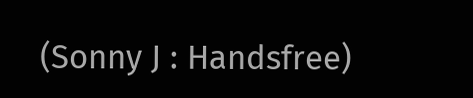(Sonny J : Handsfree)